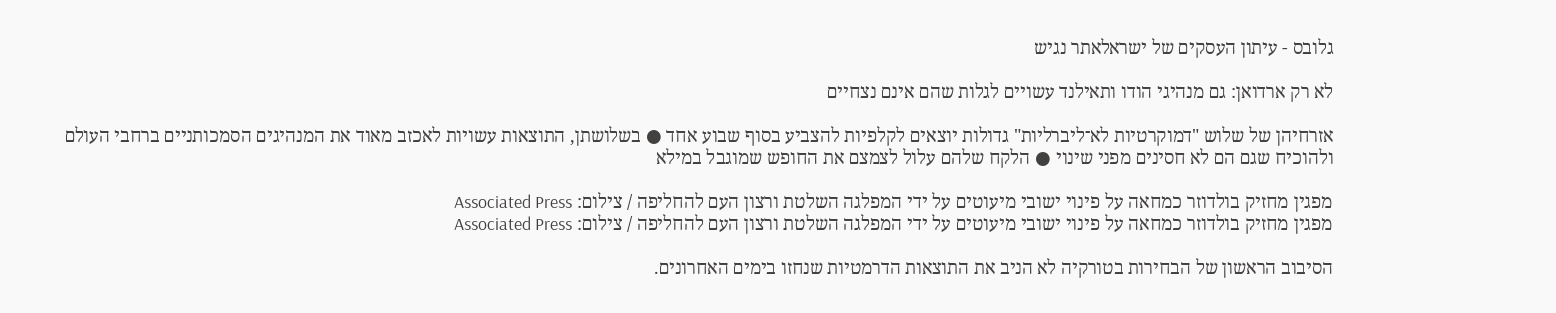גלובס - עיתון העסקים של ישראלאתר נגיש

לא רק ארדואן: גם מנהיגי הודו ותאילנד עשויים לגלות שהם אינם נצחיים

אזרחיהן של שלוש "דמוקרטיות לא־ליברליות" גדולות יוצאים לקלפיות להצביע בסוף שבוע אחד ● בשלושתן, התוצאות עשויות לאכזב מאוד את המנהיגים הסמכותניים ברחבי העולם ולהוכיח שגם הם לא חסינים מפני שינוי ● הלקח שלהם עלול לצמצם את החופש שמוגבל במילא

מפגין מחזיק בולדוזר כמחאה על פינוי ישובי מיעוטים על ידי המפלגה השלטת ורצון העם להחליפה / צילום: Associated Press
מפגין מחזיק בולדוזר כמחאה על פינוי ישובי מיעוטים על ידי המפלגה השלטת ורצון העם להחליפה / צילום: Associated Press

הסיבוב הראשון של הבחירות בטורקיה לא הניב את התוצאות הדרמטיות שנחזו בימים האחרונים.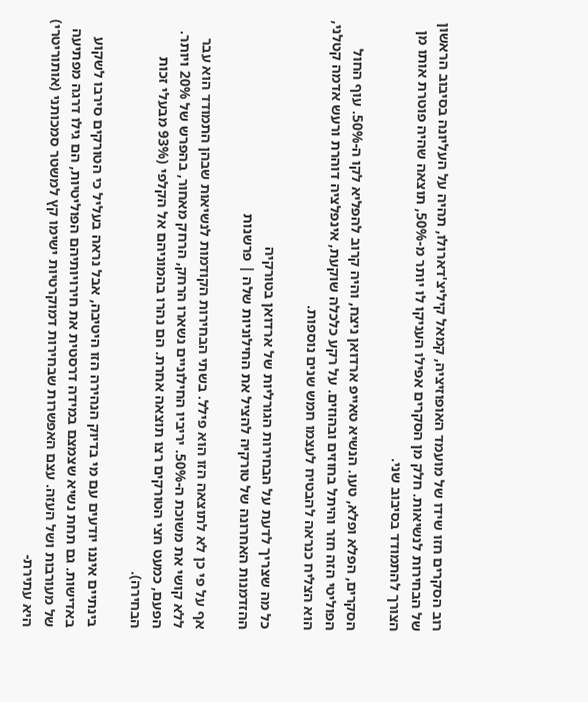רוב הסקרים חזו שידו של מועמד האופוזיציה, קמאל קיליצ'דארולו, תהיה על העליונה בסיבוב הראשון של הבחירות לנשיאות. חלק מן הסקרים אפילו העניקו לו יותר מ-50%, תוצאה שהיה פוטרת אותו מן הצורך להתמודד בסיבוב שני.

הסקרים, הפלא ופלא, טעו. הנשיא טאייפ ארדואן ניצח, והיה קרוב להפליא לקו ה-50%. עוף החול הפוליטי הזה חזר והיתל בחוזים ובהוזים. על רקע כלכלה שוקעת, אינפלציה דוהרת ורעש אדמה קטלני, הוא הצליח כנראה להבטיח לעצמו חמש שנים נוספות.

כל מה שצריך לדעת על הבחירות הגורליות של ארדואן בטורקיה
ההזדמנות האחרונה של טורקיה להציל את החילוניות שלה | פרשנות

אף על פי כן לא לתוצאה הזו הוא פילל. בשתי הבחירות הקודמות לנשיאות שבהן התמודד הוא עבר ללא קושי את משוכת ה-50%. יריביו החילוניים נשארו הרחק, הרחק מאחור, בהפרש של 20% ויותר. הפעם, כמעט חצי הטורקים רצו תוצאה אחרת. הם נהרו בהמוניהם אל הקלפי (93% מבעלי זכות הבחירה).

בינתיים איננו יודעים עם מי בדיוק הנהירה הזו היטיבה, אבל נראה בעליל כי הטורקים סירבו לשקוע באדישות. גם תחת נשיא שצמצם במידה דרסטית את חירויותיהם הפוליטיות, הם גילו דרגה מפתיעה של מעורבות ושל העזה. עצם האפשרות שבחירות דמוקרטיות ישימו קץ למשטר סמכותני (אותוריטרי) היא עתירת-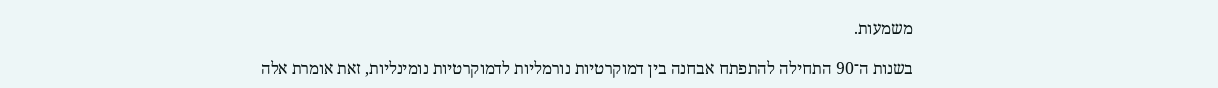משמעות.

בשנות ה־90 התחילה להתפתח אבחנה בין דמוקרטיות נורמליות לדמוקרטיות נומינליות, זאת אומרת אלה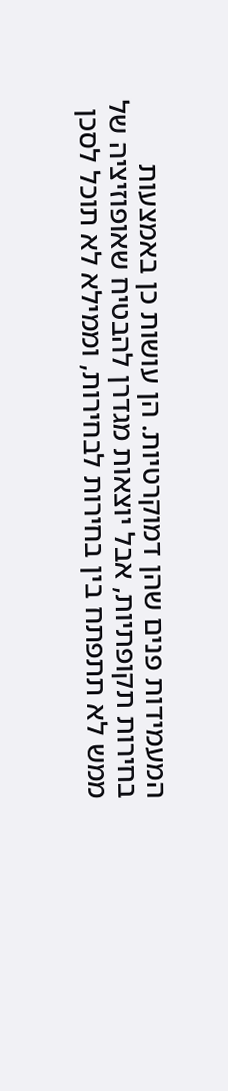המעמידות פנים שהן דמוקרטיות. הן עושות כן באמצעות בחירות תקופתיות, אבל יוצאות מגדרן להבטיח שאופוזיציה של ממש לא תתפתח בין בחירות לבחירות, וממילא לא תוכל לסכן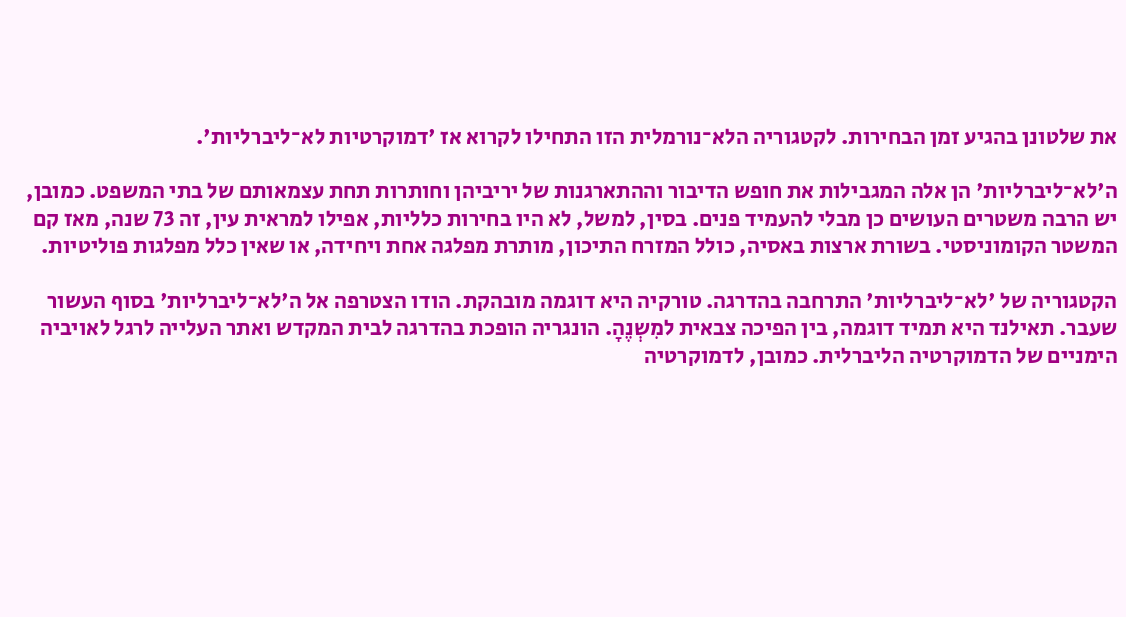את שלטונן בהגיע זמן הבחירות. לקטגוריה הלא־נורמלית הזו התחילו לקרוא אז 'דמוקרטיות לא־ליברליות'.

ה'לא־ליברליות' הן אלה המגבילות את חופש הדיבור וההתארגנות של יריביהן וחותרות תחת עצמאותם של בתי המשפט. כמובן, יש הרבה משטרים העושים כן מבלי להעמיד פנים. בסין, למשל, לא היו בחירות כלליות, אפילו למראית עין, זה 73 שנה, מאז קם המשטר הקומוניסטי. בשורת ארצות באסיה, כולל המזרח התיכון, מותרת מפלגה אחת ויחידה, או שאין כלל מפלגות פוליטיות.

הקטגוריה של 'לא־ליברליות' התרחבה בהדרגה. טורקיה היא דוגמה מובהקת. הודו הצטרפה אל ה'לא־ליברליות' בסוף העשור שעבר. תאילנד היא תמיד דוגמה, בין הפיכה צבאית למִשְנֶהָ. הונגריה הופכת בהדרגה לבית המקדש ואתר העלייה לרגל לאויביה הימניים של הדמוקרטיה הליברלית. כמובן, לדמוקרטיה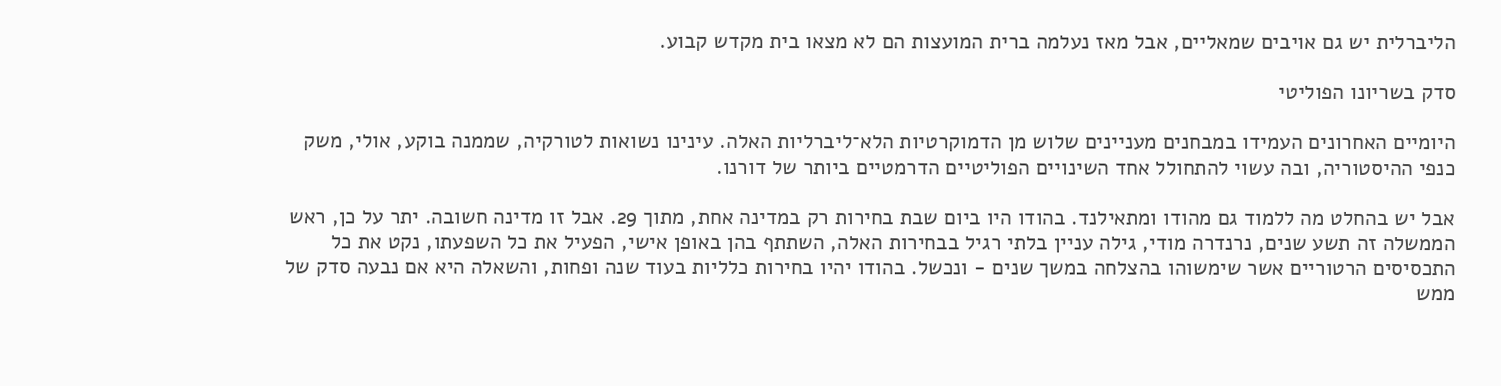הליברלית יש גם אויבים שמאליים, אבל מאז נעלמה ברית המועצות הם לא מצאו בית מקדש קבוע.

סדק בשריונו הפוליטי

היומיים האחרונים העמידו במבחנים מעניינים שלוש מן הדמוקרטיות הלא־ליברליות האלה. עינינו נשואות לטורקיה, שממנה בוקע, אולי, משק כנפי ההיסטוריה, ובה עשוי להתחולל אחד השינויים הפוליטיים הדרמטיים ביותר של דורנו.

אבל יש בהחלט מה ללמוד גם מהודו ומתאילנד. בהודו היו ביום שבת בחירות רק במדינה אחת, מתוך 29. אבל זו מדינה חשובה. יתר על כן, ראש הממשלה זה תשע שנים, נרנדרה מודי, גילה עניין בלתי רגיל בבחירות האלה, השתתף בהן באופן אישי, הפעיל את כל השפעתו, נקט את כל התכסיסים הרטוריים אשר שימשוהו בהצלחה במשך שנים - ונכשל. בהודו יהיו בחירות כלליות בעוד שנה ופחות, והשאלה היא אם נבעה סדק של ממש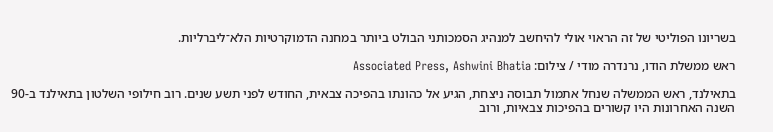בשריונו הפוליטי של זה הראוי אולי להיחשב למנהיג הסמכותני הבולט ביותר במחנה הדמוקרטיות הלא־ליברליות.

ראש ממשלת הודו, נרנדרה מודי / צילום: Associated Press, Ashwini Bhatia

בתאילנד, ראש הממשלה שנחל אתמול תבוסה ניצחת, הגיע אל כהונתו בהפיכה צבאית, החודש לפני תשע שנים. רוב חילופי השלטון בתאילנד ב-90 השנה האחרונות היו קשורים בהפיכות צבאיות, ורוב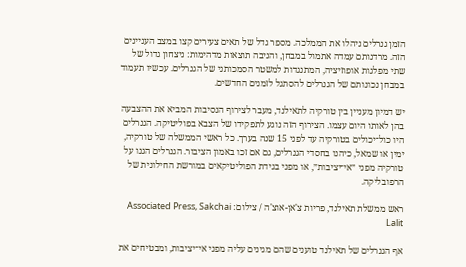הזמן גנרלים ניהלו את הממלכה. מספר גדל של תאים צעירים קצו במצב העניינים הזה. מרדנותם עמדה אתמול במבחן, והניבה תוצאות מדהימות: ניצחון גדול של שתי מפלגות אופוזיציה, המתנגדות למשטר הסמכותני של הגנרלים. עכשיו תעמוד במבחן נכונותם של הגנרלים להסתגל לזמנים החדשים.

יש דמיון מעניין בין טורקיה לתאילנד, מעבר לצירוף הנסיבות המביא את ההצבעה בהן לאותו היום עצמו. הצירוף הזה נוגע לתפקידו של הצבא בפוליטיקה. הגנרלים היו כול־יכולים בטורקיה עד לפני 15 שנה בערך. כל ראשי הממשלה של טורקיה, ימין או שמאל, כיהנו בחסדי הגנרלים, גם אם זכו באמון הציבור. הגנרלים הגנו על טורקיה מפני ״אי־יציבות״, או מפני בגידת הפוליטיקאים במורשת החילונית של הרפובליקה.

ראש ממשלת תאילנד, פריות צ'אן-אוצ'ה / צילום: Associated Press, Sakchai Lalit

אף הגנרלים של תאילנד טוענים שהם מגינים עליה מפני אי־יציבות, ומבטיחים את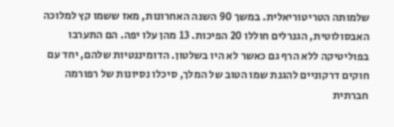שלמותה הטריטוריאלית. במשך 90 השנה האחרונות, מאז ששמו קץ למלוכה האבסולוטית, הגנרלים חוללו 20 הפיכות. 13 מהן עלו יפה. הם התערבו בפוליטיקה ללא הרף גם כאשר לא היו בשלטון. הדומיננטיות שלהם, יחד עם חוקים דרקוניים להגנת שמו הטוב של המלך, סיכלו נסיונות של רפורמה חברתית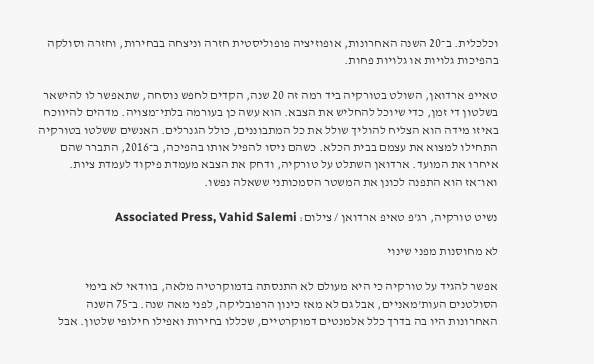וכלכלית. ב־20 השנה האחרונות, אופוזיציה פופוליסטית חזרה וניצחה בבחירות, וחזרה וסולקה בהפיכות גלויות או גלויות פחות.

טאייפ ארדואן, השולט בטורקיה ביד רמה זה 20 שנה, הקדים לחפש נוסחה, שתאפשר לו להישאר בשלטון די זמן, כדי שיוכל להחליש את הצבא. הוא עשה כן בעורמה בלתי־מצויה. מדהים להיווכח באיזו מידה הוא הצליח להוליך שולל את כל המתבוננים, כולל הגנרלים. האנשים ששלטו בטורקיה התחילו למצוא את עצמם בבית הכלא. כשהם ניסו להפיל אותו בהפיכה, ב־2016, התברר שהם איחרו את המועד. ארדואן השתלט על טורקיה, ודחק את הצבא מעמדת פיקוד לעמדת ציות. ואו־אז הוא התפנה לכונן את המשטר הסמכותני ששאלה נפשו.

נשיט טורקיה, רג'פ טאיפ ארדואן / צילום: Associated Press, Vahid Salemi

לא מחוסנות מפני שינוי

אפשר להגיד על טורקיה כי היא מעולם לא התנסתה בדמוקרטיה מלאה, בוודאי לא בימי הסולטנים העות'מאניים, אבל גם לא מאז כינון הרפובליקה, לפני מאה שנה. ב־75 השנה האחרונות היו בה בדרך כלל אלמנטים דמוקרטיים, שכללו בחירות ואפילו חילופי שלטון. אבל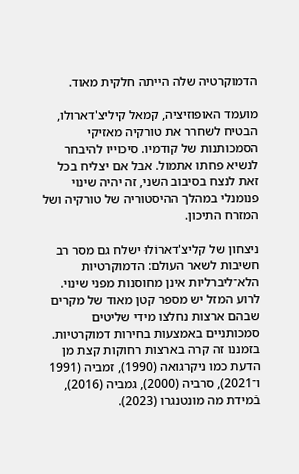הדמוקרטיה שלה הייתה חלקית מאוד.

מועמד האופוזיציה, קמאל קיליצ'דארולו, הבטיח לשחרר את טורקיה מאזיקי הסמכותנות של קודמיו. סיכוייו להיבחר לנשיא פחתו אתמול. אבל אם יצליח בכל זאת לנצח בסיבוב השני, זה יהיה שינוי פנומנלי במהלך ההיסטוריה של טורקיה ושל המזרח התיכון.

ניצחון של קליצ'דארוֹלוּ ישלח גם מסר רב חשיבות לשאר העולם: הדמוקרטיות הלא־ליברליות אינן מחוסנות מפני שינוי. לרוע המזל יש מספר קטן מאוד של מקרים שבהם ארצות נחלצו מידי שליטים סמכותניים באמצעות בחירות דמוקרטיות. בזמננו זה קרה בארצות רחוקות קצת מן הדעת כמו ניקרגואה (1990), זמביה (1991 ו־2021), סרביה (2000), גמביה (2016), בֿמידת מה מונטנגרו (2023).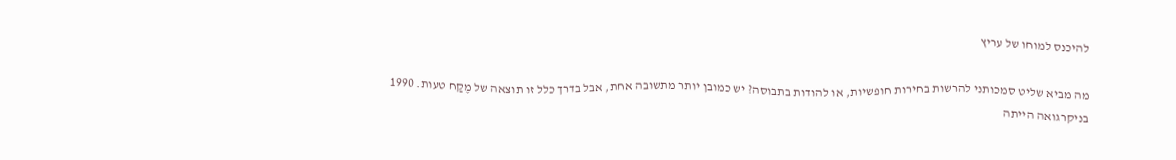להיכנס למוחו של עריץ

מה מביא שליט סמכותני להרשות בחירות חופשיות, או להודות בתבוסה? יש כמובן יותר מתשובה אחת, אבל בדרך כלל זו תוצאה של מֶקַח טעות. 1990 בניקרגואה הייתה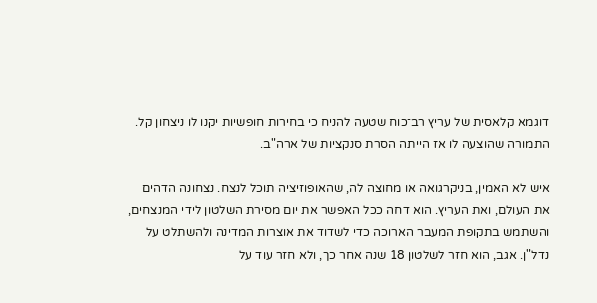דוגמא קלאסית של עריץ רב־כוח שטעה להניח כי בחירות חופשיות יקנו לו ניצחון קל. התמורה שהוצעה לו אז הייתה הסרת סנקציות של ארה"ב.

איש לא האמין, בניקרגואה או מחוצה לה, שהאופוזיציה תוכל לנצח. נצחונה הדהים את העולם, ואת העריץ. הוא דחה ככל האפשר את יום מסירת השלטון לידי המנצחים, והשתמש בתקופת המעבר הארוכה כדי לשדוד את אוצרות המדינה ולהשתלט על נדל"ן. אגב, הוא חזר לשלטון 18 שנה אחר כך, ולא חזר עוד על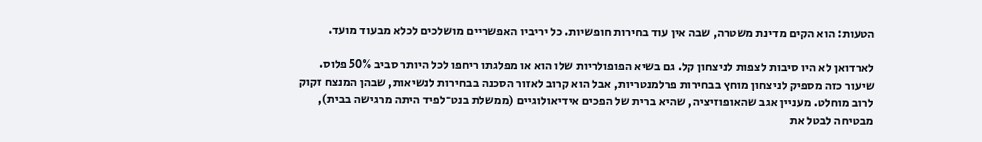הטעות: הוא הקים מדינת משטרה, שבה אין עוד בחירות חופשיות. כל יריביו האפשריים מושלכים לכלא מבעוד מועד.

לארדואן לא היו סיבות לצפות לניצחון קל. גם בשיא הפופולריות שלו הוא או מפלגתו ריחפו לכל היותר סביב 50% פלוס. שיעור כזה מספיק לניצחון מוחץ בבחירות פרלמנטריות, אבל הוא קרוב לאזור הסכנה בבחירות לנשיאות, שבהן המנצח זקוק לרוב מוחלט. מעניין אגב שהאופוזיציה, שהיא ברית של הפכים אידיאולוגיים (ממשלת בנט־לפיד היתה מרגישה בבית), מבטיחה לבטל את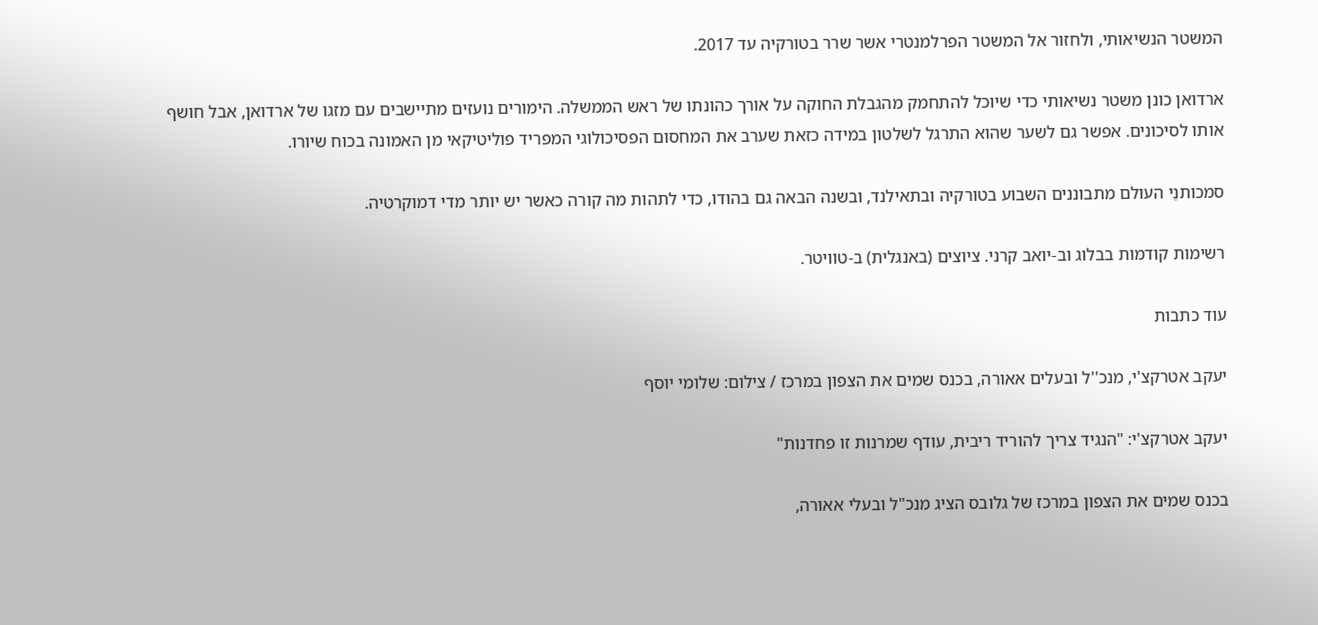המשטר הנשיאותי, ולחזור אל המשטר הפרלמנטרי אשר שרר בטורקיה עד 2017.

ארדואן כונן משטר נשיאותי כדי שיוכל להתחמק מהגבלת החוקה על אורך כהונתו של ראש הממשלה. הימורים נועזים מתיישבים עם מזגו של ארדואן, אבל חושף אותו לסיכונים. אפשר גם לשער שהוא התרגל לשלטון במידה כזאת שערב את המחסום הפסיכולוגי המפריד פוליטיקאי מן האמונה בכוח שיורו.

סמכותנֵי העולם מתבוננים השבוע בטורקיה ובתאילנד, ובשנה הבאה גם בהודו, כדי לתהות מה קורה כאשר יש יותר מדי דמוקרטיה.

רשימות קודמות בבלוג וב-יואב קרני. ציוצים (באנגלית) ב-טוויטר.

עוד כתבות

יעקב אטרקצ'י, מנכ''ל ובעלים אאורה, בכנס שמים את הצפון במרכז / צילום: שלומי יוסף

יעקב אטרקצ'י: "הנגיד צריך להוריד ריבית, עודף שמרנות זו פחדנות"

בכנס שמים את הצפון במרכז של גלובס הציג מנכ"ל ובעלי אאורה,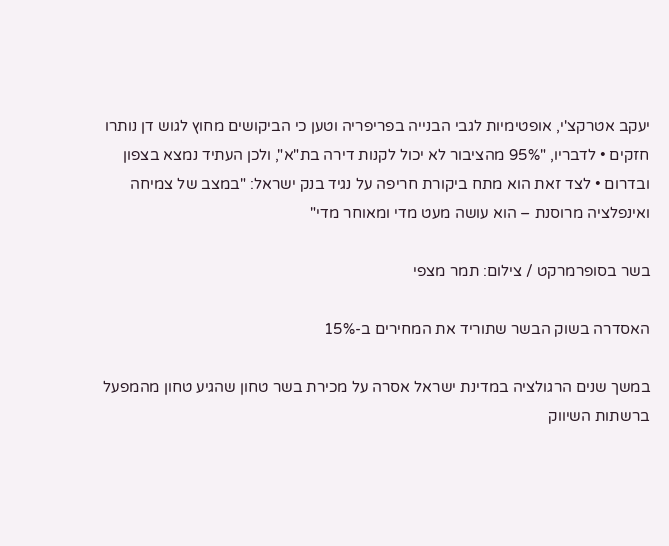יעקב אטרקצ'י, אופטימיות לגבי הבנייה בפריפריה וטען כי הביקושים מחוץ לגוש דן נותרו חזקים • לדבריו, "95% מהציבור לא יכול לקנות דירה בת"א", ולכן העתיד נמצא בצפון ובדרום • לצד זאת הוא מתח ביקורת חריפה על נגיד בנק ישראל: "במצב של צמיחה ואינפלציה מרוסנת – הוא עושה מעט מדי ומאוחר מדי"

בשר בסופרמרקט / צילום: תמר מצפי

האסדרה בשוק הבשר שתוריד את המחירים ב-15%

במשך שנים הרגולציה במדינת ישראל אסרה על מכירת בשר טחון שהגיע טחון מהמפעל ברשתות השיווק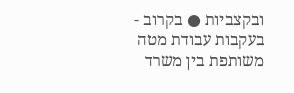ובקצביות ● בקרוב - בעקבות עבודת מטה משותפת בין משרד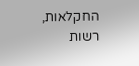החקלאות, רשות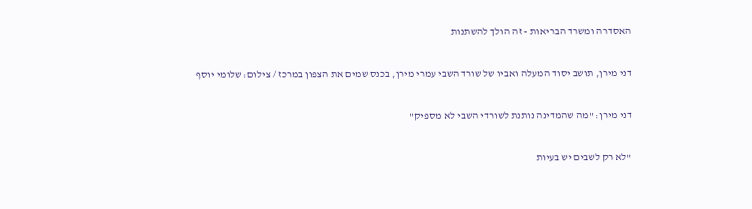האסדרה ומשרד הבריאות - זה הולך להשתנות

דני מירן, תושב יסוד המעלה ואביו של שורד השבי עמרי מירן, בכנס שמים את הצפון במרכז / צילום: שלומי יוסף

דני מירן: "מה שהמדינה נותנת לשורדי השבי לא מספיק"

"לא רק לשבים יש בעיות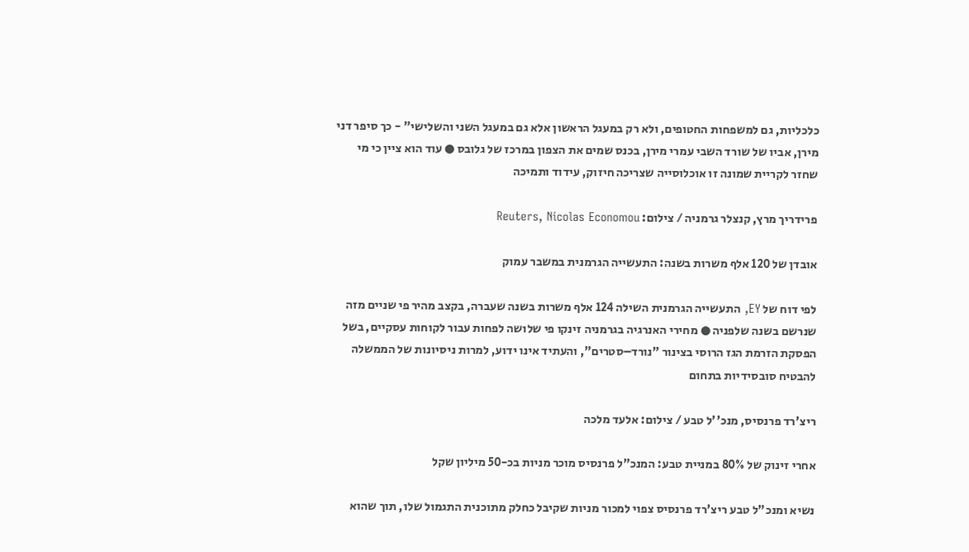כלכליות, גם למשפחות החטופים, ולא רק במעגל הראשון אלא גם במעגל השני והשלישי" - כך סיפר דני מירן, אביו של שורד השבי עמרי מירן, בכנס שמים את הצפון במרכז של גלובס ● עוד הוא ציין כי מי שחזר לקריית שמונה זו אוכלוסייה שצריכה חיזוק, עידוד ותמיכה

פרידריך מרץ, קנצלר גרמניה / צילום: Reuters, Nicolas Economou

אובדן של 120 אלף משרות בשנה: התעשייה הגרמנית במשבר עמוק

לפי דוח של EY, התעשייה הגרמנית השילה 124 אלף משרות בשנה שעברה, בקצב מהיר פי שניים מזה שנרשם בשנה שלפניה ● מחירי האנרגיה בגרמניה זינקו פי שלושה לפחות עבור לקוחות עסקיים, בשל הפסקת הזרמת הגז הרוסי בצינור "נורד–סטרים", והעתיד אינו ידוע, למרות ניסיונות של הממשלה להבטיח סובסידיות בתחום

ריצ'רד פרנסיס, מנכ''ל טבע / צילום: אלעד מלכה

אחרי זינוק של 80% במניית טבע: המנכ"ל פרנסיס מוכר מניות בכ-50 מיליון שקל

נשיא ומנכ"ל טבע ריצ'רד פרנסיס צפוי למכור מניות שקיבל כחלק מתוכנית התגמול שלו, תוך שהוא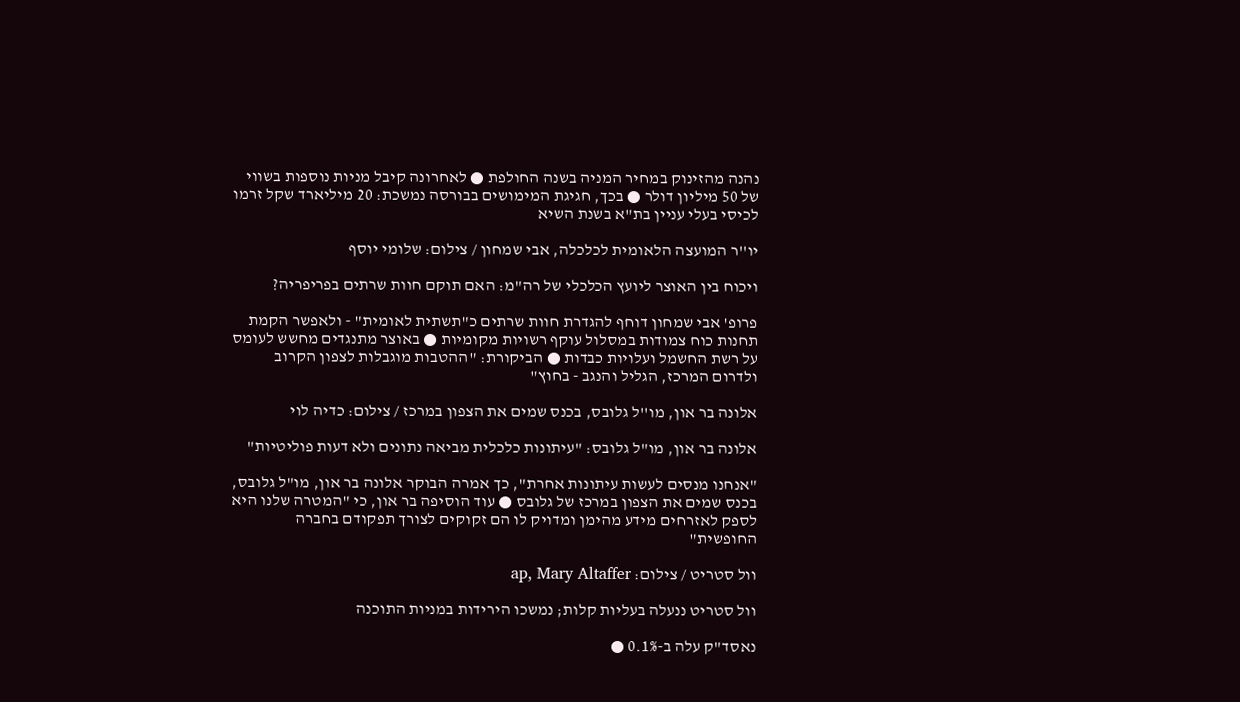נהנה מהזינוק במחיר המניה בשנה החולפת ● לאחרונה קיבל מניות נוספות בשווי של 50 מיליון דולר ● בכך, חגיגת המימושים בבורסה נמשכת: 20 מיליארד שקל זרמו לכיסי בעלי עניין בת"א בשנת השיא

יו''ר המועצה הלאומית לכלכלה, אבי שמחון / צילום: שלומי יוסף

ויכוח בין האוצר ליועץ הכלכלי של רה"מ: האם תוקם חוות שרתים בפריפריה?

פרופ' אבי שמחון דוחף להגדרת חוות שרתים כ"תשתית לאומית" - ולאפשר הקמת תחנות כוח צמודות במסלול עוקף רשויות מקומיות ● באוצר מתנגדים מחשש לעומס על רשת החשמל ועלויות כבדות ● הביקורת: "ההטבות מוגבלות לצפון הקרוב ולדרום המרכז, הגליל והנגב - בחוץ"

אלונה בר און, מו''ל גלובס, בכנס שמים את הצפון במרכז / צילום: כדיה לוי

אלונה בר און, מו"ל גלובס: "עיתונות כלכלית מביאה נתונים ולא דעות פוליטיות"

"אנחנו מנסים לעשות עיתונות אחרת", כך אמרה הבוקר אלונה בר און, מו"ל גלובס, בכנס שמים את הצפון במרכז של גלובס ● עוד הוסיפה בר און, כי "המטרה שלנו היא לספק לאזרחים מידע מהימן ומדויק לו הם זקוקים לצורך תפקודם בחברה החופשית"

וול סטריט / צילום: ap, Mary Altaffer

וול סטריט ננעלה בעליות קלות; נמשכו הירידות במניות התוכנה

נאסד"ק עלה ב-0.1% ●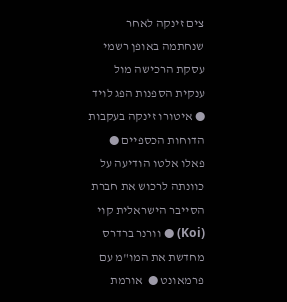צים זינקה לאחר שנחתמה באופן רשמי עסקת הרכישה מול ענקית הספנות הפג לויד ● איטורו זינקה בעקבות הדוחות הכספיים ● פאלו אלטו הודיעה על כוונתה לרכוש את חברת הסייבר הישראלית קוי (Koi) ● וורנר ברדרס מחדשת את המו"מ עם פרמאונט ●  אורמת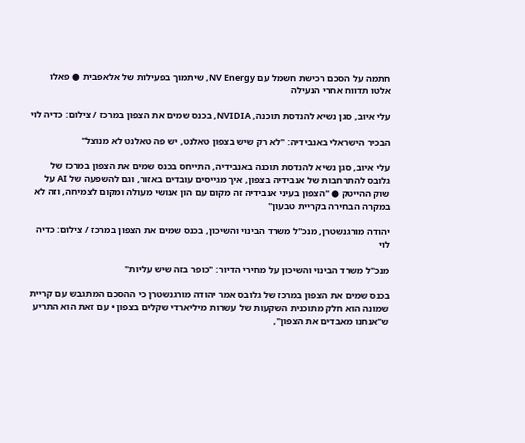חתמה על הסכם רכישת חשמל עם NV Energy, שיתמוך בפעילות של אלאפבית ● פאלו אלטו תדווח אחרי הנעילה

עלי איוב, סגן נשיא להנדסת תוכנה, NVIDIA, בכנס שמים את הצפון במרכז / צילום: כדיה לוי

הבכיר הישראלי באנבידיה: "לא רק שיש בצפון טאלנט, יש פה טאלנט לא מנוצל"

עלי איוב, סגן נשיא להנדסת תוכנה באנבידיה, התייחס בכנס שמים את הצפון במרכז של גלובס להתרחבות של אנבידיה בצפון, איך מגייסים עובדים באזור, וגם להשפעה של AI על שוק ההייטק ● "הצפון בעיני אנבידיה זה מקום עם הון אנושי מעולה ומקום לצמיחה, וזה לא במקרה הבחירה בקריית טבעון"

יהודה מורגנשטרן, מנכ''ל משרד הבינוי והשיכון, בכנס שמים את הצפון במרכז / צילום: כדיה לוי

מנכ"ל משרד הבינוי והשיכון על מחירי הדיור: "כופר בזה שיש עליות"

בכנס שמים את הצפון במרכז של גלובס אמר יהודה מורגנשטרן כי ההסכם המתגבש עם קריית שמונה הוא חלק מתוכנית השקעות של עשרות מיליארדי שקלים בצפון • עם זאת הוא התריע ש"אנחנו מאבדים את הצפון",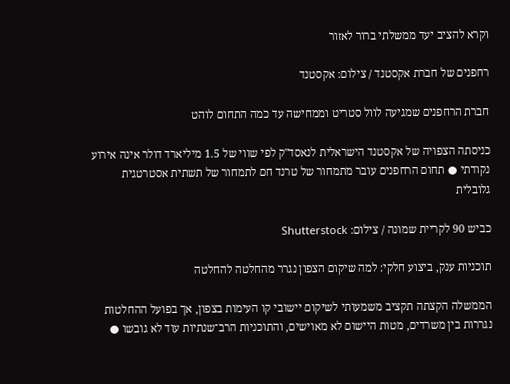וקרא להציב יעד ממשלתי ברור לאזור

רחפנים של חברת אקסטנד / צילום: אקסטנד

חברת הרחפנים שמגיעה לוול סטריט וממחישה עד כמה התחום לוהט

כניסתה הצפויה של אקסטנד הישראלית לנאסד"ק לפי שווי של 1.5 מיליארד דולר אינה אירוע נקודתי ● תחום הרחפנים עובר מתמחור של טרנד חם לתמחור של תשתית אסטרטגית גלובלית

כביש 90 לקריית שמונה / צילום: Shutterstock

תוכניות ענק, ביצוע חלקי: למה שיקום הצפון נגרר מהחלטה להחלטה

הממשלה הקצתה תקציב משמעותי לשיקום יישובי קו העימות בצפון, אך בפועל ההחלטות נגררות בין משרדים, מטות היישום לא מאוישים, והתוכניות הרב־שנתיות עוד לא גובשו ●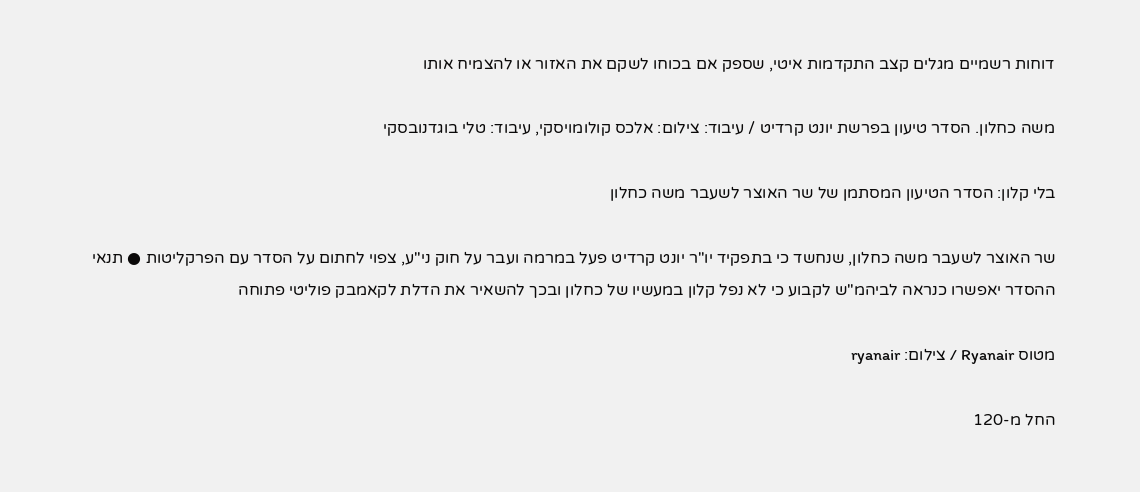דוחות רשמיים מגלים קצב התקדמות איטי, שספק אם בכוחו לשקם את האזור או להצמיח אותו

משה כחלון. הסדר טיעון בפרשת יונט קרדיט / עיבוד: צילום: אלכס קולומויסקי, עיבוד: טלי בוגדנובסקי

בלי קלון: הסדר הטיעון המסתמן של שר האוצר לשעבר משה כחלון

שר האוצר לשעבר משה כחלון, שנחשד כי בתפקיד יו"ר יונט קרדיט פעל במרמה ועבר על חוק ני"ע, צפוי לחתום על הסדר עם הפרקליטות ● תנאי ההסדר יאפשרו כנראה לביהמ"ש לקבוע כי לא נפל קלון במעשיו של כחלון ובכך להשאיר את הדלת לקאמבק פוליטי פתוחה

מטוס Ryanair / צילום: ryanair

החל מ-120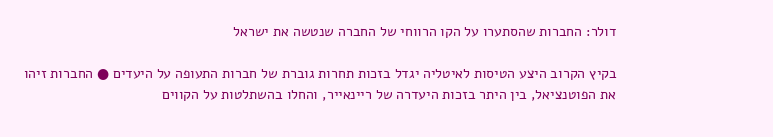דולר: החברות שהסתערו על הקו הרווחי של החברה שנטשה את ישראל

בקיץ הקרוב היצע הטיסות לאיטליה יגדל בזכות תחרות גוברת של חברות התעופה על היעדים ● החברות זיהו את הפוטנציאל, בין היתר בזכות היעדרה של ריינאייר, והחלו בהשתלטות על הקווים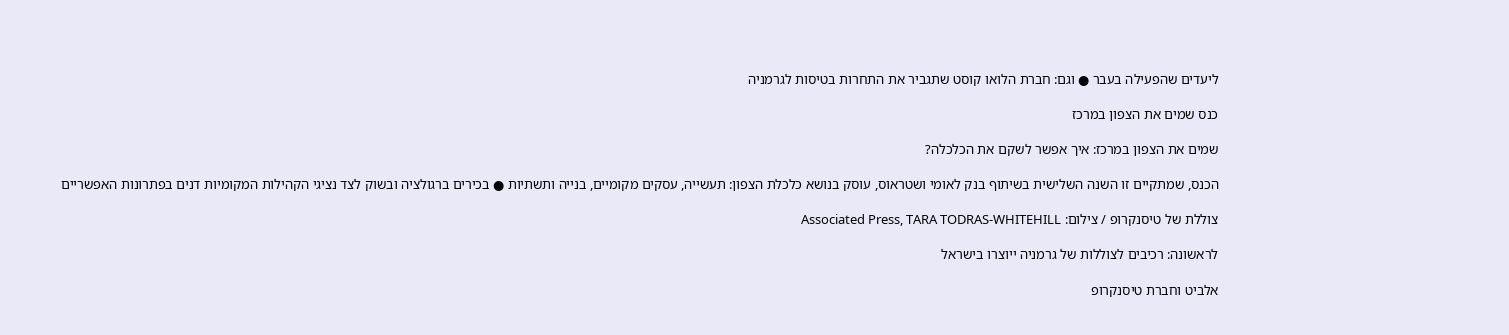ליעדים שהפעילה בעבר ● וגם: חברת הלואו קוסט שתגביר את התחרות בטיסות לגרמניה

כנס שמים את הצפון במרכז

שמים את הצפון במרכז: איך אפשר לשקם את הכלכלה?

הכנס, שמתקיים זו השנה השלישית בשיתוף בנק לאומי ושטראוס, עוסק בנושא כלכלת הצפון: תעשייה, עסקים מקומיים, בנייה ותשתיות ● בכירים ברגולציה ובשוק לצד נציגי הקהילות המקומיות דנים בפתרונות האפשריים

צוללת של טיסנקרופ / צילום: Associated Press, TARA TODRAS-WHITEHILL

לראשונה: רכיבים לצוללות של גרמניה ייוצרו בישראל

אלביט וחברת טיסנקרופ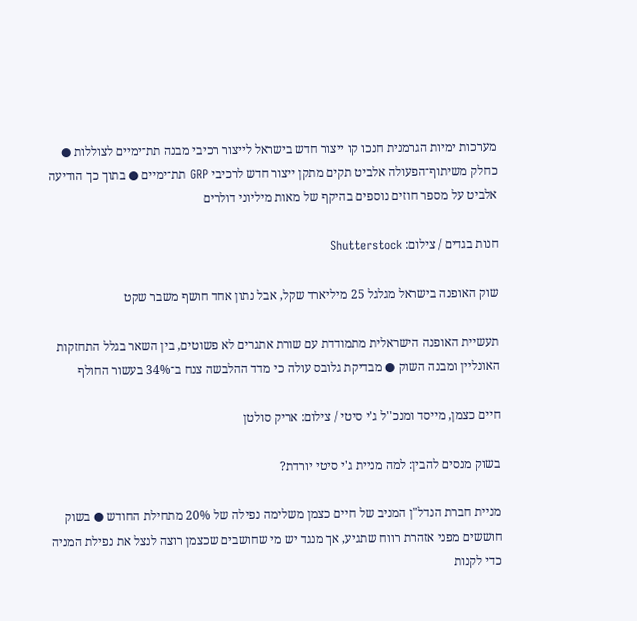מערכות ימיות הגרמנית חנכו קו ייצור חדש בישראל לייצור רכיבי מבנה תת־ימיים לצוללות ● כחלק משיתוף־הפעולה אלביט תקים מתקן ייצור חדש לרכיבי GRP תת־ימיים ● בתוך כך הודיעה אלביט על מספר חוזים נוספים בהיקף של מאות מיליוני דולרים

חנות בגדים / צילום: Shutterstock

שוק האופנה בישראל מגלגל 25 מיליארד שקל, אבל נתון אחד חושף משבר שקט

תעשיית האופנה הישראלית מתמודדת עם שורת אתגרים לא פשוטים, בין השאר בגלל התחזקות האונליין ומבנה השוק ● מבדיקת גלובס עולה כי מדד ההלבשה צנח ב־34% בעשור החולף

חיים כצמן, מייסד ומנכ''ל ג'י סיטי / צילום: אריק סולטן

בשוק מנסים להבין: למה מניית ג'י סיטי יורדת?

מניית חברת הנדל"ן המניב של חיים כצמן משלימה נפילה של 20% מתחילת החודש ● בשוק חוששים מפני אזהרת רווח שתגיע, אך מנגד יש מי שחושבים שכצמן רוצה לנצל את נפילת המניה כדי לקנות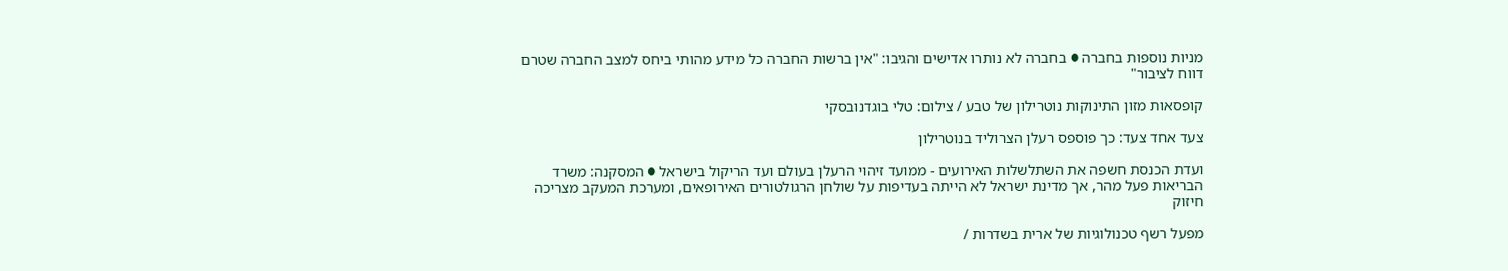מניות נוספות בחברה ● בחברה לא נותרו אדישים והגיבו: "אין ברשות החברה כל מידע מהותי ביחס למצב החברה שטרם דווח לציבור"

קופסאות מזון התינוקות נוטרילון של טבע / צילום: טלי בוגדנובסקי

צעד אחד צעד: כך פוספס רעלן הצרוליד בנוטרילון

ועדת הכנסת חשפה את השתלשלות האירועים - ממועד זיהוי הרעלן בעולם ועד הריקול בישראל ● המסקנה: משרד הבריאות פעל מהר, אך מדינת ישראל לא הייתה בעדיפות על שולחן הרגולטורים האירופאים, ומערכת המעקב מצריכה חיזוק

מפעל רשף טכנולוגיות של ארית בשדרות /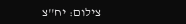צילום: יח''צ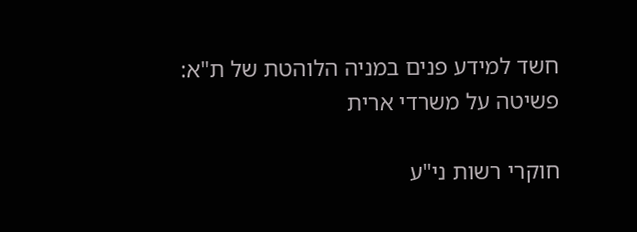חשד למידע פנים במניה הלוהטת של ת"א: פשיטה על משרדי ארית

חוקרי רשות ני"ע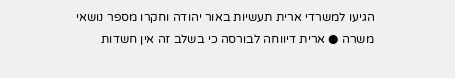הגיעו למשרדי ארית תעשיות באור יהודה וחקרו מספר נושאי משרה ● ארית דיווחה לבורסה כי בשלב זה אין חשדות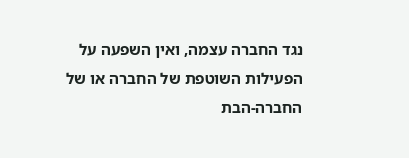נגד החברה עצמה, ואין השפעה על הפעילות השוטפת של החברה או של החברה-הבת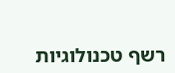רשף טכנולוגיות